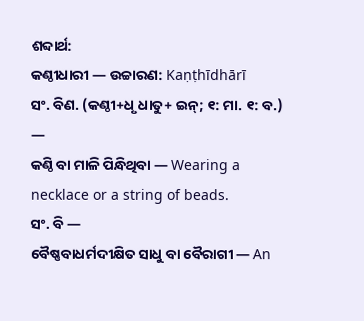ଶବ୍ଦାର୍ଥ:
କଣ୍ଠୀଧାରୀ — ଉଚ୍ଚାରଣ: Kaṇṭhīdhārī
ସଂ. ବିଣ. (କଣ୍ଠୀ+ଧୃ ଧାତୁ+ ଇନ୍; ୧: ମା. ୧: ବ.) —
କଣ୍ଠି ବା ମାଳି ପିନ୍ଧିଥିବା — Wearing a necklace or a string of beads.
ସଂ. ବି —
ବୈଷ୍ଣବାଧର୍ମଦୀକ୍ଷିତ ସାଧୁ ବା ବୈରାଗୀ — An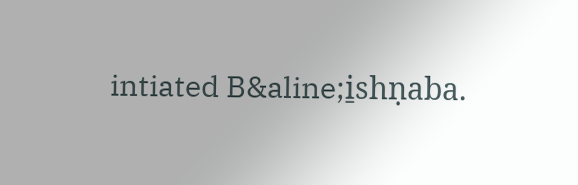intiated B&aline;i̱shṇaba.